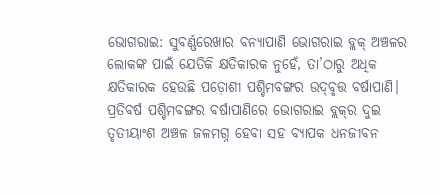ଭୋଗରାଇ: ସୁବର୍ଣ୍ଣରେଖାର ବନ୍ୟାପାଣି ଭୋଗରାଇ ବ୍ଲକ୍‌ ଅଞ୍ଚଳର ଲୋକଙ୍କ ପାଇଁ ଯେତିକି କ୍ଷତିକାରକ ନୁହେଁ, ତା’ଠାରୁ ଅଧିକ କ୍ଷତିକାରକ ହେଉଛି ପଡ଼ୋଶୀ ପଶ୍ଚିମବଙ୍ଗର ଉଦ୍‌ବୃତ୍ତ ବର୍ଷାପାଣି। ପ୍ରତିବର୍ଷ ପଶ୍ଚିମବଙ୍ଗର ବର୍ଷାପାଣିରେ ଭୋଗରାଇ ବ୍ଲକ୍‌ର ଦୁଇ ତୃତୀୟାଂଶ ଅଞ୍ଚଳ ଜଳମଗ୍ନ ହେବା ସହ ବ୍ୟାପକ ଧନଜୀବନ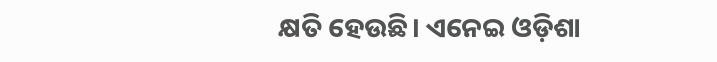କ୍ଷତି ହେଉଛି। ଏନେଇ ଓଡ଼ିଶା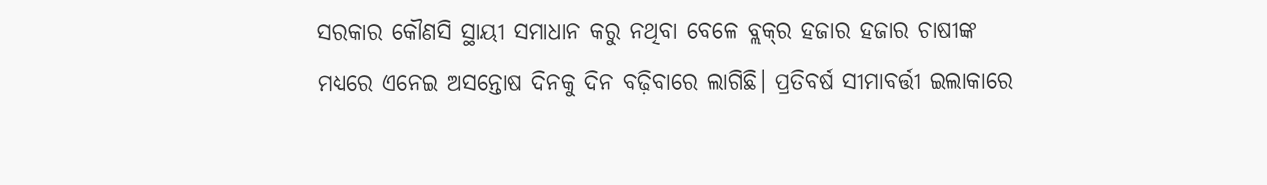ସରକାର କୌଣସି ସ୍ଥାୟୀ ସମାଧାନ କରୁ ନଥିବା ବେଳେ ବ୍ଲକ୍‌ର ହଜାର ହଜାର ଚାଷୀଙ୍କ ମଧ୍ୟରେ ଏନେଇ ଅସନ୍ତୋଷ ଦିନକୁ ଦିନ ବଢ଼ିବାରେ ଲାଗିଛି। ପ୍ରତିବର୍ଷ ସୀମାବର୍ତ୍ତୀ ଇଲାକାରେ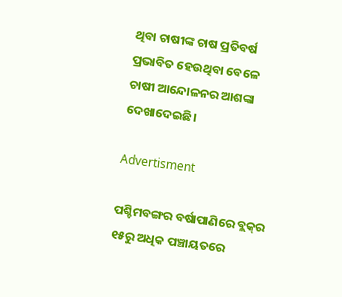ଥିବା ଚାଷୀଙ୍କ ଚାଷ ପ୍ରତିବର୍ଷ ପ୍ରଭାବିତ ହେଉଥିବା ବେଳେ ଚାଷୀ ଆନ୍ଦୋଳନର ଆଶଙ୍କା ଦେଖାଦେଇଛି।

Advertisment

ପଶ୍ଚିମବଙ୍ଗର ବର୍ଷାପାଣିରେ ବ୍ଲକ୍‌ର ୧୫ରୁ ଅଧିକ ପଞ୍ଚାୟତରେ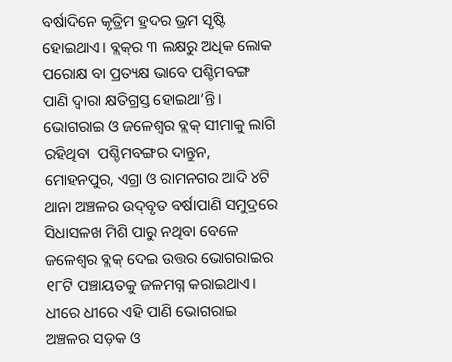ବର୍ଷାଦିନେ କୃତ୍ରିମ ହ୍ରଦର ଭ୍ରମ ସୃଷ୍ଟି ହୋଇଥାଏ। ବ୍ଲକ୍‌ର ୩ ଲକ୍ଷରୁ ଅଧିକ ଲୋକ ପରୋକ୍ଷ ବା ପ୍ରତ୍ୟକ୍ଷ ଭାବେ ପଶ୍ଚିମବଙ୍ଗ ପାଣି ଦ୍ବାରା କ୍ଷତିଗ୍ରସ୍ତ ହୋଇଥା’ନ୍ତି। ଭୋଗରାଇ ଓ ଜଳେଶ୍ୱର ବ୍ଲକ୍‌ ସୀମାକୁ ଲାଗି ରହିଥିବା  ପଶ୍ଚିମବଙ୍ଗର ଦାନ୍ତୁନ, ମୋହନପୁର, ଏଗ୍ରା ଓ ରାମନଗର ଆଦି ୪ଟି ଥାନା ଅଞ୍ଚଳର ଉଦ୍‌ବୃତ ବର୍ଷାପାଣି ସମୁଦ୍ରରେ ସିଧାସଳଖ ମିଶି ପାରୁ ନଥିବା ବେଳେ ଜଳେଶ୍ୱର ବ୍ଲକ୍‌ ଦେଇ ଉତ୍ତର ଭୋଗରାଇର ୧୮ଟି ପଞ୍ଚାୟତକୁ ଜଳମଗ୍ନ କରାଇଥାଏ। ଧୀରେ ଧୀରେ ଏହି ପାଣି ଭୋଗରାଇ ଅଞ୍ଚଳର ସଡ଼କ ଓ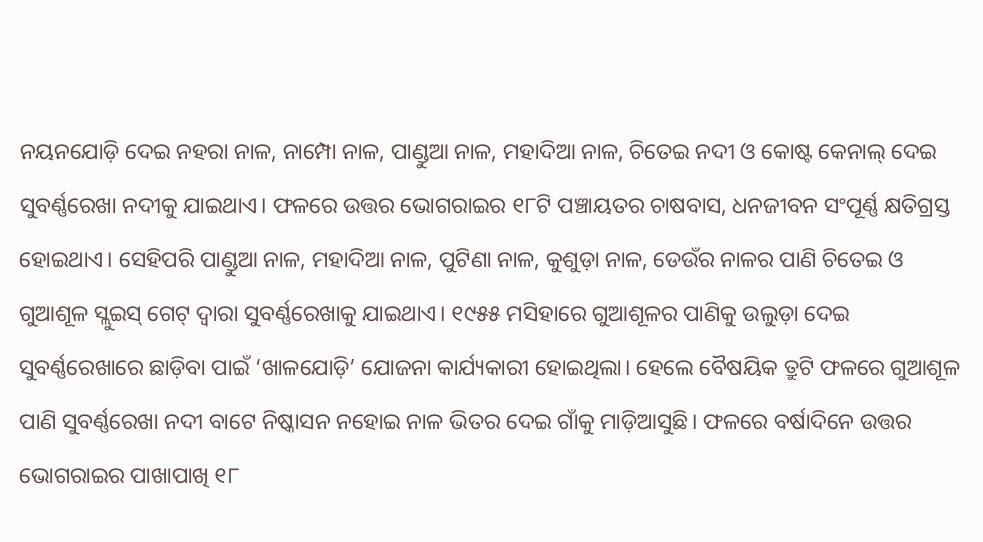ନୟନଯୋଡ଼ି ଦେଇ ନହରା ନାଳ, ନାମ୍ପୋ ନାଳ, ପାଣ୍ଡୁଆ ନାଳ, ମହାଦିଆ ନାଳ, ଚିତେଇ ନଦୀ ଓ କୋଷ୍ଟ କେନାଲ୍‌ ଦେଇ ସୁବର୍ଣ୍ଣରେଖା ନଦୀକୁ ଯାଇଥାଏ। ଫଳରେ ଉତ୍ତର ଭୋଗରାଇର ୧୮ଟି ପଞ୍ଚାୟତର ଚାଷବାସ, ଧନଜୀବନ ସଂପୂର୍ଣ୍ଣ କ୍ଷତିଗ୍ରସ୍ତ ହୋଇଥାଏ। ସେହିପରି ପାଣ୍ଡୁଆ ନାଳ, ମହାଦିଆ ନାଳ, ପୁଟିଣା ନାଳ, କୁଶୁଡ଼ା ନାଳ, ଡେଉଁର ନାଳର ପାଣି ଚିତେଇ ଓ ଗୁଆଶୂଳ ସ୍ଲୁଇସ୍‌ ଗେଟ୍‌ ଦ୍ୱାରା ସୁବର୍ଣ୍ଣରେଖାକୁ ଯାଇଥାଏ। ୧୯୫୫ ମସିହାରେ ଗୁଆଶୂଳର ପାଣିକୁ ଉଲୁଡ଼ା ଦେଇ ସୁବର୍ଣ୍ଣରେଖାରେ ଛାଡ଼ିବା ପାଇଁ ‘ଖାଳଯୋଡ଼ି’ ଯୋଜନା କାର୍ଯ୍ୟକାରୀ ହୋଇଥିଲା। ହେଲେ ବୈଷୟିକ ତ୍ରୁଟି ଫଳରେ ଗୁଆଶୂଳ ପାଣି ସୁବର୍ଣ୍ଣରେଖା ନଦୀ ବାଟେ ନିଷ୍କାସନ ନହୋଇ ନାଳ ଭିତର ଦେଇ ଗାଁକୁ ମାଡ଼ିଆସୁଛି। ଫଳରେ ବର୍ଷାଦିନେ ଉତ୍ତର ଭୋଗରାଇର ପାଖାପାଖି ୧୮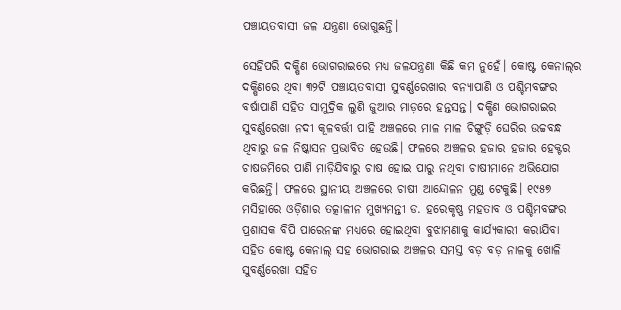ପଞ୍ଚାୟତବାସୀ ଜଳ ଯନ୍ତ୍ରଣା ଭୋଗୁଛନ୍ତି।

ସେହିପରି ଦକ୍ଷିଣ ଭୋଗରାଇରେ ମଧ୍ୟ ଜଳଯନ୍ତ୍ରଣା କିଛି କମ ନୁହେଁ। କୋଷ୍ଟ କେନାଲ୍‌ର ଦକ୍ଷିଣରେ ଥିବା ୩୨ଟି ପଞ୍ଚାୟତବାସୀ ସୁବର୍ଣ୍ଣରେଖାର ବନ୍ୟାପାଣି ଓ ପଶ୍ଚିମବଙ୍ଗର ବର୍ଷାପାଣି ସହିତ ସାମୁଦ୍ରିକ ଲୁଣି ଜୁଆର ମାଡ଼ରେ ହନ୍ତସନ୍ତ। ଦକ୍ଷିଣ ଭୋଗରାଇର ସୁବର୍ଣ୍ଣରେଖା ନଦୀ କୂଳବର୍ତ୍ତୀ ପାହି ଅଞ୍ଚଳରେ ମାଳ ମାଳ ଚିଙ୍ଗୁଡ଼ି ଘେରିର ଉଚ୍ଚବନ୍ଧ ଥିବାରୁ ଜଳ ନିଷ୍କାସନ ପ୍ରଭାବିତ ହେଉଛି। ଫଳରେ ଅଞ୍ଚଳର ହଜାର ହଜାର ହେକ୍ଟର ଚାଷଜମିରେ ପାଣି ମାଡ଼ିଯିବାରୁ ଚାଷ ହୋଇ ପାରୁ ନଥିବା ଚାଷୀମାନେ ଅଭିଯୋଗ କରିଛନ୍ତି। ଫଳରେ ସ୍ଥାନୀୟ ଅଞ୍ଚଳରେ ଚାଷୀ ଆନ୍ଦୋଳନ ମୁଣ୍ଡ ଟେକୁଛି। ୧୯୫୭ ମସିହାରେ ଓଡ଼ିଶାର ତତ୍କାଳୀନ ମୁଖ୍ୟମନ୍ତୀ ଡ. ହରେକୃଷ୍ଣ ମହତାବ ଓ ପଶ୍ଚିମବଙ୍ଗର ପ୍ରଶାସକ ବିପି ପାରେନଙ୍କ ମଧ୍ୟରେ ହୋଇଥିବା ବୁଝାମଣାକୁ କାର୍ଯ୍ୟକାରୀ କରାଯିବା ସହିତ କୋଷ୍ଟ କେନାଲ୍‌ ସହ ଭୋଗରାଇ ଅଞ୍ଚଳର ସମସ୍ତ ବଡ଼ ବଡ଼ ନାଳକୁ ଖୋଳି ସୁବର୍ଣ୍ଣରେଖା ସହିତ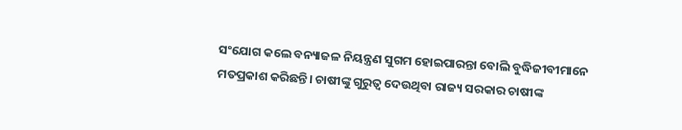ସଂଯୋଗ କଲେ ବନ୍ୟାଜଳ ନିୟନ୍ତ୍ରଣ ସୁଗମ ହୋଇପାରନ୍ତା ବୋଲି ବୁଦ୍ଧିଜୀବୀମାନେ ମତପ୍ରକାଶ କରିଛନ୍ତି। ଚାଷୀଙ୍କୁ ଗୁରୁତ୍ବ ଦେଉଥିବା ରାଜ୍ୟ ସରକାର ଚାଷୀଙ୍କ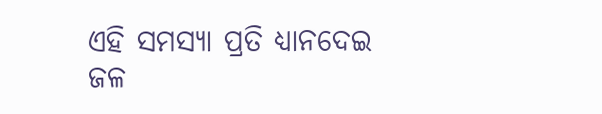ଏହି ସମସ୍ୟା ପ୍ରତି ଧ୍ୟାନଦେଇ ଜଳ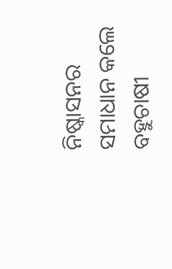ନିଷ୍କାସନର ସମାଧାନ କଲେ ବହୁଚାଷୀ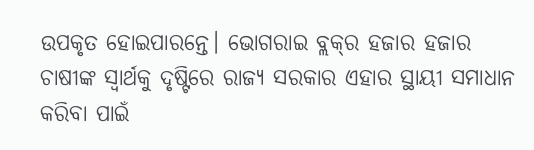ଉପକୃତ ହୋଇପାରନ୍ତେ। ଭୋଗରାଇ ବ୍ଲକ୍‌ର ହଜାର ହଜାର ଚାଷୀଙ୍କ ସ୍ବାର୍ଥକୁ ଦୃଷ୍ଟିରେ ରାଜ୍ୟ ସରକାର ଏହାର ସ୍ଥାୟୀ ସମାଧାନ କରିବା ପାଇଁ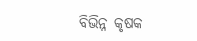ବିଭିନ୍ନ କୃଷକ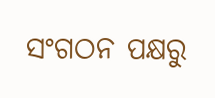ସଂଗଠନ ପକ୍ଷରୁ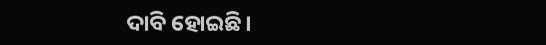ଦାବି ହୋଇଛି।